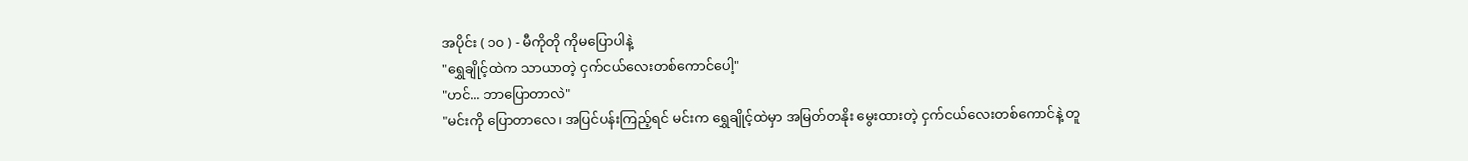အပိုင်း ( ၁၀ ) - မီကိုတို ကိုမပြောပါနဲ့
"ရွှေချိုင့်ထဲက သာယာတဲ့ ငှက်ငယ်လေးတစ်ကောင်ပေါ့"
"ဟင်... ဘာပြောတာလဲ"
"မင်းကို ပြောတာလေ၊ အပြင်ပန်းကြည့်ရင် မင်းက ရွှေချိုင့်ထဲမှာ အမြတ်တနိုး မွေးထားတဲ့ ငှက်ငယ်လေးတစ်ကောင်နဲ့ တူ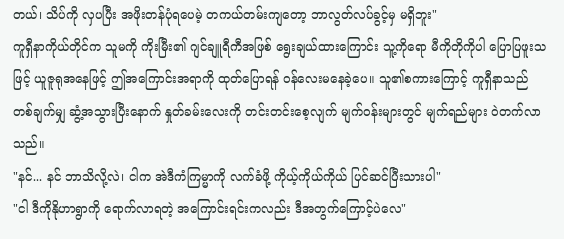တယ်၊ သိပ်ကို လှပပြီး အဖိုးတန်ပုံရပေမဲ့ တကယ်တမ်းကျတော့ ဘာလွတ်လပ်ခွင့်မှ မရှိဘူး"
ကူရှီနာကိုယ်တိုင်က သူမကို ကိုးမြီး၏ ဂျင်ချူရီကီအဖြစ် ရွေးချယ်ထားကြောင်း သူ့ကိုရော မီကိုတိုကိုပါ ပြောပြဖူးသဖြင့် ယူဇူရုအနေဖြင့် ဤအကြောင်းအရာကို ထုတ်ပြောရန် ဝန်လေးမနေခဲ့ပေ။ သူ၏စကားကြောင့် ကူရှီနာသည် တစ်ချက်မျှ ဆွံ့အသွားပြီးနောက် နှုတ်ခမ်းလေးကို တင်းတင်းစေ့လျက် မျက်ဝန်းများတွင် မျက်ရည်များ ဝဲတက်လာသည်။
"နင်... နင် ဘာသိလို့လဲ၊ ငါက အဲဒီကံကြမ္မာကို လက်ခံဖို့ ကိုယ့်ကိုယ်ကိုယ် ပြင်ဆင်ပြီးသားပါ"
"ငါ ဒီကိုနိုဟာရွာကို ရောက်လာရတဲ့ အကြောင်းရင်းကလည်း ဒီအတွက်ကြောင့်ပဲလေ"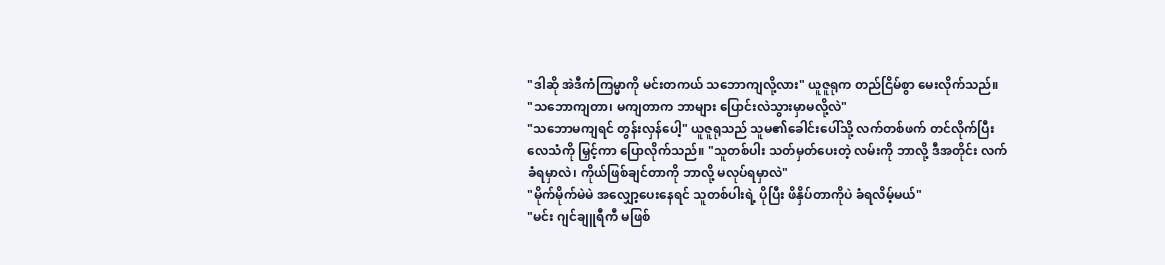"ဒါဆို အဲဒီကံကြမ္မာကို မင်းတကယ် သဘောကျလို့လား" ယူဇူရုက တည်ငြိမ်စွာ မေးလိုက်သည်။
"သဘောကျတာ၊ မကျတာက ဘာများ ပြောင်းလဲသွားမှာမလို့လဲ"
"သဘောမကျရင် တွန်းလှန်ပေါ့" ယူဇူရုသည် သူမ၏ခေါင်းပေါ်သို့ လက်တစ်ဖက် တင်လိုက်ပြီး လေသံကို မြှင့်ကာ ပြောလိုက်သည်။ "သူတစ်ပါး သတ်မှတ်ပေးတဲ့ လမ်းကို ဘာလို့ ဒီအတိုင်း လက်ခံရမှာလဲ၊ ကိုယ်ဖြစ်ချင်တာကို ဘာလို့ မလုပ်ရမှာလဲ"
"မိုက်မိုက်မဲမဲ အလျှော့ပေးနေရင် သူတစ်ပါးရဲ့ ပိုပြီး ဖိနှိပ်တာကိုပဲ ခံရလိမ့်မယ်"
"မင်း ဂျင်ချူရီကီ မဖြစ်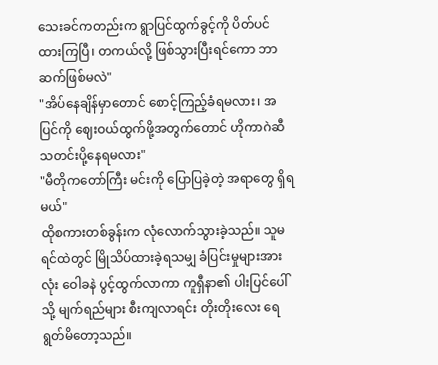သေးခင်ကတည်းက ရွာပြင်ထွက်ခွင့်ကို ပိတ်ပင်ထားကြပြီ၊ တကယ်လို့ ဖြစ်သွားပြီးရင်ကော ဘာဆက်ဖြစ်မလဲ"
"အိပ်နေချိန်မှာတောင် စောင့်ကြည့်ခံရမလား၊ အပြင်ကို ဈေးဝယ်ထွက်ဖို့အတွက်တောင် ဟိုကာဂဲဆီ သတင်းပို့နေရမလား"
"မီတိုကတော်ကြီး မင်းကို ပြောပြခဲ့တဲ့ အရာတွေ ရှိရမယ်"
ထိုစကားတစ်ခွန်းက လုံလောက်သွားခဲ့သည်။ သူမ ရင်ထဲတွင် မြိုသိပ်ထားခဲ့ရသမျှ ခံပြင်းမှုများအားလုံး ဝေါခနဲ ပွင့်ထွက်လာကာ ကူရှီနာ၏ ပါးပြင်ပေါ်သို့ မျက်ရည်များ စီးကျလာရင်း တိုးတိုးလေး ရေရွတ်မိတော့သည်။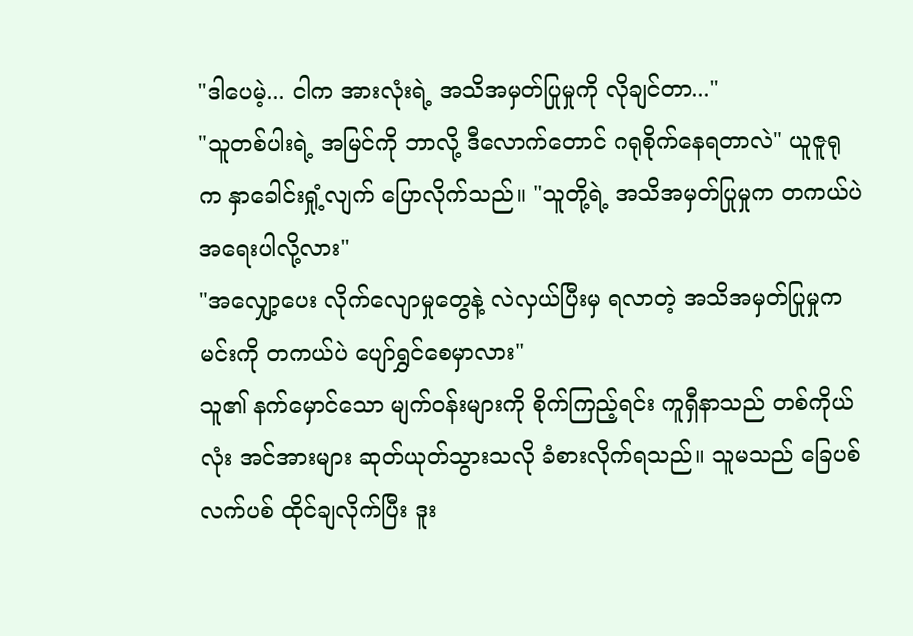"ဒါပေမဲ့... ငါက အားလုံးရဲ့ အသိအမှတ်ပြုမှုကို လိုချင်တာ..."
"သူတစ်ပါးရဲ့ အမြင်ကို ဘာလို့ ဒီလောက်တောင် ဂရုစိုက်နေရတာလဲ" ယူဇူရုက နှာခေါင်းရှုံ့လျက် ပြောလိုက်သည်။ "သူတို့ရဲ့ အသိအမှတ်ပြုမှုက တကယ်ပဲ အရေးပါလို့လား"
"အလျှော့ပေး လိုက်လျောမှုတွေနဲ့ လဲလှယ်ပြီးမှ ရလာတဲ့ အသိအမှတ်ပြုမှုက မင်းကို တကယ်ပဲ ပျော်ရွှင်စေမှာလား"
သူ၏ နက်မှောင်သော မျက်ဝန်းများကို စိုက်ကြည့်ရင်း ကူရှီနာသည် တစ်ကိုယ်လုံး အင်အားများ ဆုတ်ယုတ်သွားသလို ခံစားလိုက်ရသည်။ သူမသည် ခြေပစ်လက်ပစ် ထိုင်ချလိုက်ပြီး ဒူး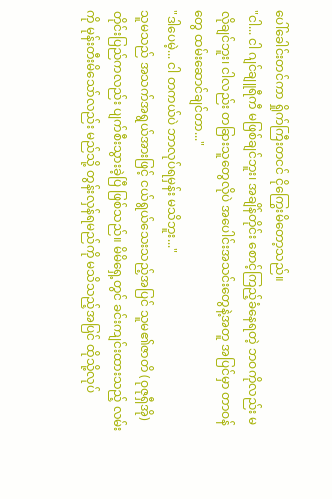ပေါ်ခေါင်းတင်ကာ ရှိုက်ကြီးတငင် ငိုကြွေးမိတော့သည်။
"ငါ... ငါ ဂျင်ချူရီကီ မဖြစ်ချင်ဘူး၊ အချိန်တိုင်း စောင့်ကြည့်ခံနေရတဲ့ ဘဝကိုလည်း မလိုချင်ဘူး၊ ငါလည်း တခြားသူတွေလိုပဲ အပေါင်းအသင်းတွေနဲ့အတူ အပြင်မှာ တာဝန်တွေ ထမ်းဆောင်ချင်တာ..."
"ဒါပေမဲ့... ငါ တကယ်ပဲ ဘာလုပ်ရမှန်း မသိဘူး..."
သူမသည် အသက်အရွယ်အားဖြင့် ငယ်ရွယ်သေးသည့်အပြင် သူမ၏ဇာတိ (ဝုဇုရှီအို) တိုင်းပြည်ကလည်း ပျက်စီးသွားခဲ့ပြီ ဖြစ်သည်။ မိမိရှေ့တွင် ခင်းကျင်းထားသည့် လမ်းကို မုန်းတီးမိသော်လည်း မည်သို့ တွန်းလှန်ရမည်ကို မသိသည့်အပြင် ထိုသို့လုပ်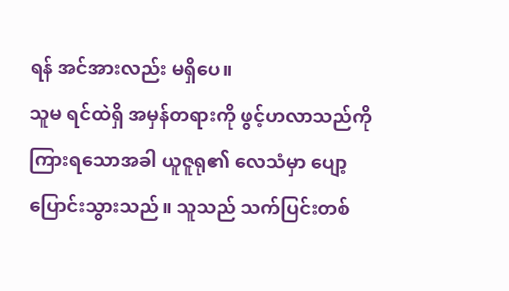ရန် အင်အားလည်း မရှိပေ။
သူမ ရင်ထဲရှိ အမှန်တရားကို ဖွင့်ဟလာသည်ကို ကြားရသောအခါ ယူဇူရု၏ လေသံမှာ ပျော့ပြောင်းသွားသည်။ သူသည် သက်ပြင်းတစ်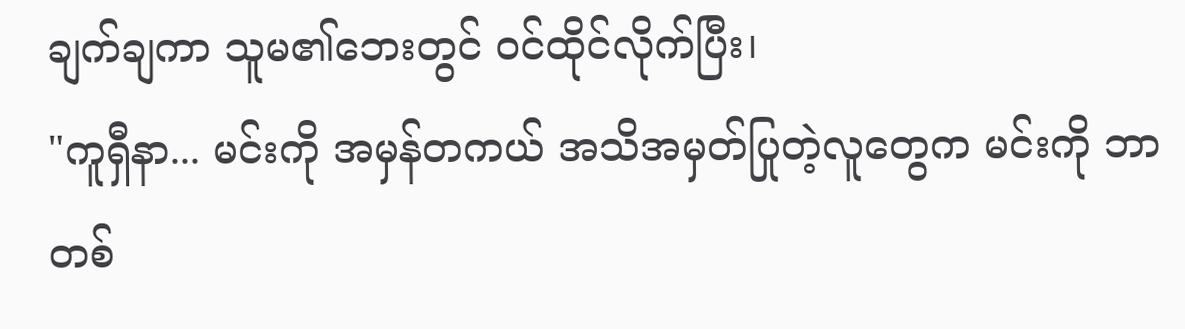ချက်ချကာ သူမ၏ဘေးတွင် ဝင်ထိုင်လိုက်ပြီး၊
"ကူရှီနာ... မင်းကို အမှန်တကယ် အသိအမှတ်ပြုတဲ့လူတွေက မင်းကို ဘာတစ်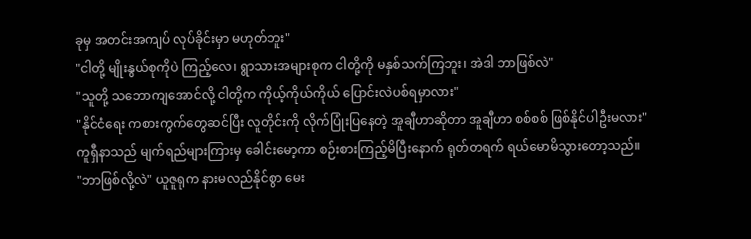ခုမှ အတင်းအကျပ် လုပ်ခိုင်းမှာ မဟုတ်ဘူး"
"ငါတို့ မျိုးနွယ်စုကိုပဲ ကြည့်လေ၊ ရွာသားအများစုက ငါတို့ကို မနှစ်သက်ကြဘူး၊ အဲဒါ ဘာဖြစ်လဲ"
"သူတို့ သဘောကျအောင်လို့ ငါတို့က ကိုယ့်ကိုယ်ကိုယ် ပြောင်းလဲပစ်ရမှာလား"
"နိုင်ငံရေး ကစားကွက်တွေဆင်ပြီး လူတိုင်းကို လိုက်ပြုံးပြနေတဲ့ အူချီဟာဆိုတာ အူချီဟာ စစ်စစ် ဖြစ်နိုင်ပါဦးမလား"
ကူရှီနာသည် မျက်ရည်များကြားမှ ခေါင်းမော့ကာ စဉ်းစားကြည့်မိပြီးနောက် ရုတ်တရက် ရယ်မောမိသွားတော့သည်။
"ဘာဖြစ်လို့လဲ" ယူဇူရုက နားမလည်နိုင်စွာ မေး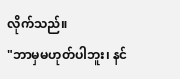လိုက်သည်။
"ဘာမှမဟုတ်ပါဘူး၊ နင်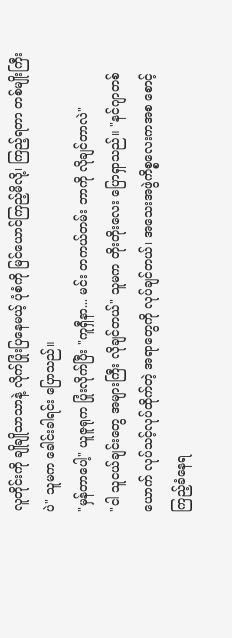လူတိုင်းကို ချိုချိုသာသာနဲ့ လိုက်ပြုံးပြနေမယ့် ပုံစံကို မြင်ယောင်ကြည့်မိလို့၊ ကြည့်ရတာ တစ်မျိုးကြီးပဲ" သူမက ခေါင်းခါရင်း ပြောသည်။
"မှန်တာပေါ့" ယူဇူရုက ပြုံးလိုက်ပြီး "ကူရှီနာ... မင်း တကယ်တမ်း ဘာကို လိုချင်တာလဲ"
"ငါ သူငယ်ချင်းတွေ အများကြီး လိုချင်တယ်" သူမက တိုးတိုးလေး ပြောရှာသည်။ "နင်ဂျာတစ်ယောက် လုပ်သင့်လုပ်ထိုက်တဲ့ အရာတွေကို လုပ်ချင်တယ်၊ အသေးအဖွဲကိစ္စလေးကအစ စောင့်ကြည့်ခံနေရ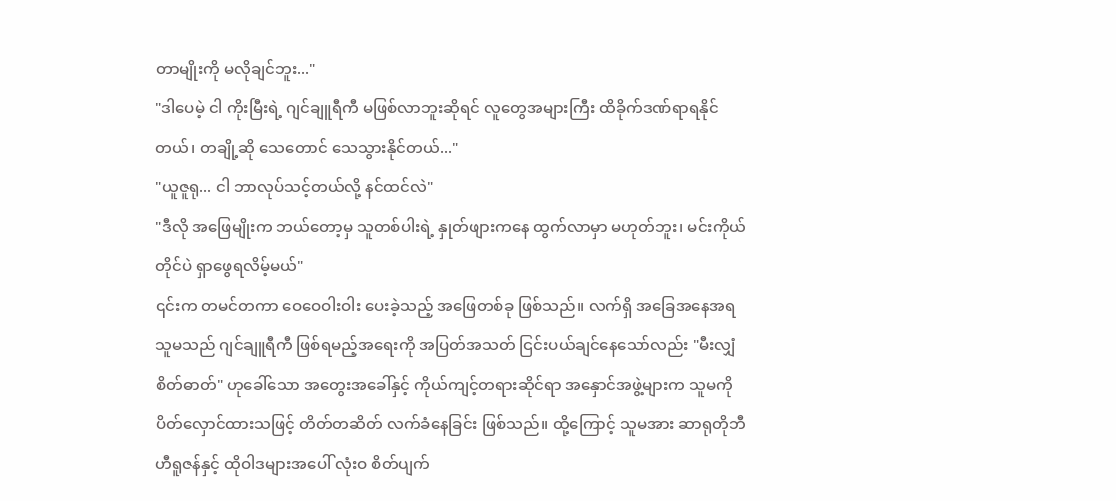တာမျိုးကို မလိုချင်ဘူး..."
"ဒါပေမဲ့ ငါ ကိုးမြီးရဲ့ ဂျင်ချူရီကီ မဖြစ်လာဘူးဆိုရင် လူတွေအများကြီး ထိခိုက်ဒဏ်ရာရနိုင်တယ်၊ တချို့ဆို သေတောင် သေသွားနိုင်တယ်..."
"ယူဇူရု... ငါ ဘာလုပ်သင့်တယ်လို့ နင်ထင်လဲ"
"ဒီလို အဖြေမျိုးက ဘယ်တော့မှ သူတစ်ပါးရဲ့ နှုတ်ဖျားကနေ ထွက်လာမှာ မဟုတ်ဘူး၊ မင်းကိုယ်တိုင်ပဲ ရှာဖွေရလိမ့်မယ်"
၎င်းက တမင်တကာ ဝေဝေဝါးဝါး ပေးခဲ့သည့် အဖြေတစ်ခု ဖြစ်သည်။ လက်ရှိ အခြေအနေအရ သူမသည် ဂျင်ချူရီကီ ဖြစ်ရမည့်အရေးကို အပြတ်အသတ် ငြင်းပယ်ချင်နေသော်လည်း "မီးလျှံစိတ်ဓာတ်" ဟုခေါ်သော အတွေးအခေါ်နှင့် ကိုယ်ကျင့်တရားဆိုင်ရာ အနှောင်အဖွဲ့များက သူမကို ပိတ်လှောင်ထားသဖြင့် တိတ်တဆိတ် လက်ခံနေခြင်း ဖြစ်သည်။ ထို့ကြောင့် သူမအား ဆာရုတိုဘီ ဟီရူဇန်နှင့် ထိုဝါဒများအပေါ် လုံးဝ စိတ်ပျက်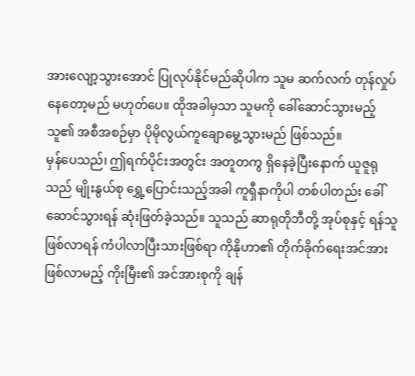အားလျော့သွားအောင် ပြုလုပ်နိုင်မည်ဆိုပါက သူမ ဆက်လက် တုန်လှုပ်နေတော့မည် မဟုတ်ပေ။ ထိုအခါမှသာ သူမကို ခေါ်ဆောင်သွားမည့် သူ၏ အစီအစဉ်မှာ ပိုမိုလွယ်ကူချောမွေ့သွားမည် ဖြစ်သည်။
မှန်ပေသည်၊ ဤရက်ပိုင်းအတွင်း အတူတကွ ရှိနေခဲ့ပြီးနောက် ယူဇူရုသည် မျိုးနွယ်စု ရွှေ့ပြောင်းသည့်အခါ ကူရှီနာကိုပါ တစ်ပါတည်း ခေါ်ဆောင်သွားရန် ဆုံးဖြတ်ခဲ့သည်။ သူသည် ဆာရုတိုဘီတို့ အုပ်စုနှင့် ရန်သူ ဖြစ်လာရန် ကံပါလာပြီးသားဖြစ်ရာ ကိုနိုဟာ၏ တိုက်ခိုက်ရေးအင်အား ဖြစ်လာမည့် ကိုးမြီး၏ အင်အားစုကို ချန်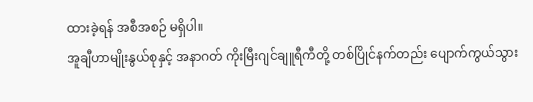ထားခဲ့ရန် အစီအစဉ် မရှိပါ။
အူချီဟာမျိုးနွယ်စုနှင့် အနာဂတ် ကိုးမြီးဂျင်ချူရီကီတို့ တစ်ပြိုင်နက်တည်း ပျောက်ကွယ်သွား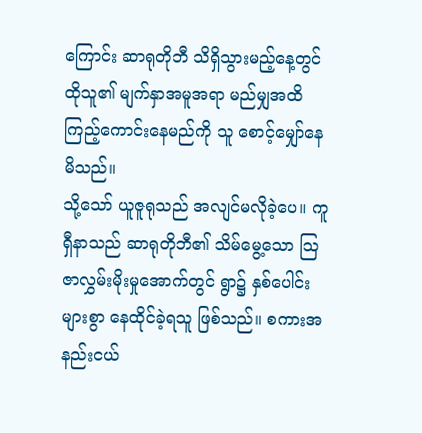ကြောင်း ဆာရုတိုဘီ သိရှိသွားမည့်နေ့တွင် ထိုသူ၏ မျက်နှာအမူအရာ မည်မျှအထိ ကြည့်ကောင်းနေမည်ကို သူ စောင့်မျှော်နေမိသည်။
သို့သော် ယူဇူရုသည် အလျင်မလိုခဲ့ပေ။ ကူရှီနာသည် ဆာရုတိုဘီ၏ သိမ်မွေ့သော သြဇာလွှမ်းမိုးမှုအောက်တွင် ရွာ၌ နှစ်ပေါင်းများစွာ နေထိုင်ခဲ့ရသူ ဖြစ်သည်။ စကားအနည်းငယ်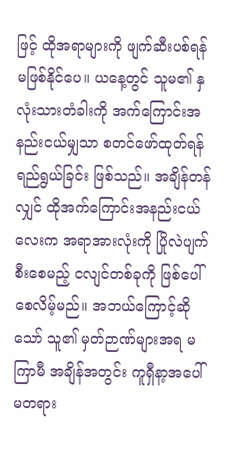ဖြင့် ထိုအရာများကို ဖျက်ဆီးပစ်ရန် မဖြစ်နိုင်ပေ။ ယနေ့တွင် သူမ၏ နှလုံးသားတံခါးကို အက်ကြောင်းအနည်းငယ်မျှသာ စတင်ဖော်ထုတ်ရန် ရည်ရွယ်ခြင်း ဖြစ်သည်။ အချိန်တန်လျှင် ထိုအက်ကြောင်းအနည်းငယ်လေးက အရာအားလုံးကို ပြိုလဲပျက်စီးစေမည့် ငလျင်တစ်ခုကို ဖြစ်ပေါ်စေလိမ့်မည်။ အဘယ်ကြောင့်ဆိုသော် သူ၏ မှတ်ဉာဏ်များအရ မကြာမီ အချိန်အတွင်း ကူရှီနာ့အပေါ် မတရား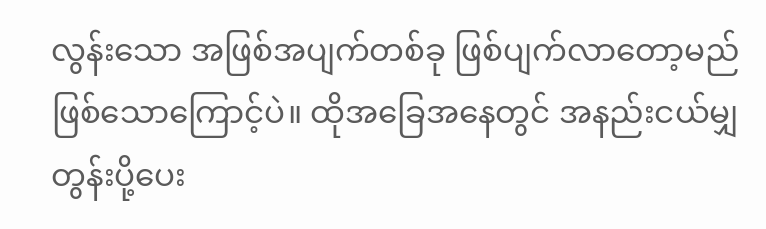လွန်းသော အဖြစ်အပျက်တစ်ခု ဖြစ်ပျက်လာတော့မည် ဖြစ်သောကြောင့်ပဲ။ ထိုအခြေအနေတွင် အနည်းငယ်မျှ တွန်းပို့ပေး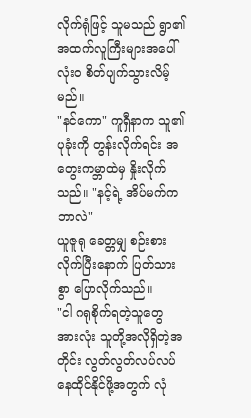လိုက်ရုံဖြင့် သူမသည် ရွာ၏ အထက်လူကြီးများအပေါ် လုံးဝ စိတ်ပျက်သွားလိမ့်မည်။
"နင်ကော" ကူရှီနာက သူ၏ ပုခုံးကို တွန်းလိုက်ရင်း အတွေးကမ္ဘာထဲမှ နှိုးလိုက်သည်။ "နင့်ရဲ့ အိပ်မက်က ဘာလဲ"
ယူဇူရု ခေတ္တမျှ စဉ်းစားလိုက်ပြီးနောက် ပြတ်သားစွာ ပြောလိုက်သည်။
"ငါ ဂရုစိုက်ရတဲ့သူတွေ အားလုံး သူတို့အလိုရှိတဲ့အတိုင်း လွတ်လွတ်လပ်လပ် နေထိုင်နိုင်ဖို့အတွက် လုံ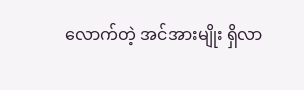လောက်တဲ့ အင်အားမျိုး ရှိလာ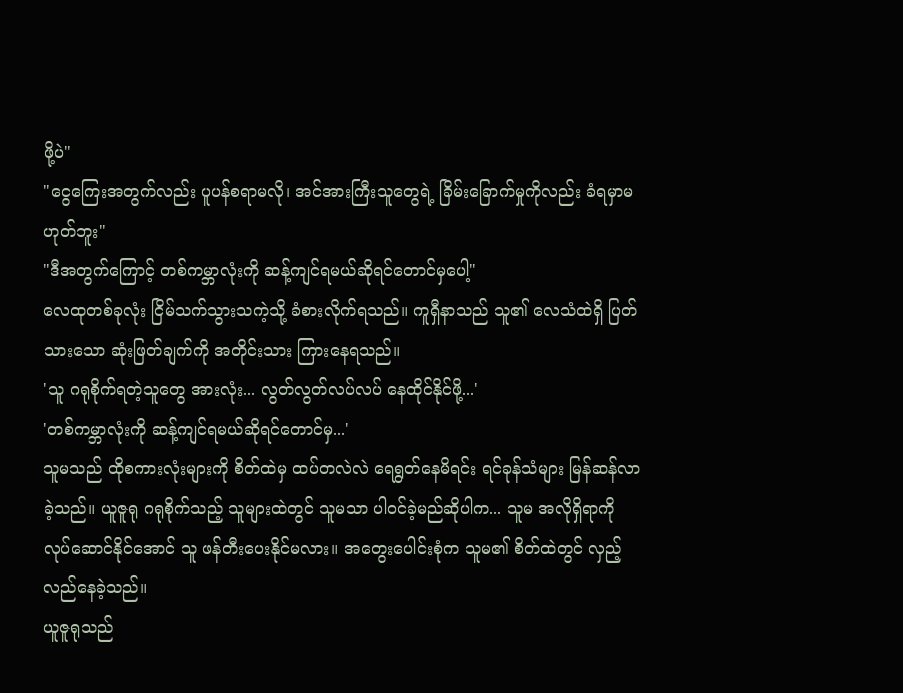ဖို့ပဲ"
"ငွေကြေးအတွက်လည်း ပူပန်စရာမလို၊ အင်အားကြီးသူတွေရဲ့ ခြိမ်းခြောက်မှုကိုလည်း ခံရမှာမဟုတ်ဘူး"
"ဒီအတွက်ကြောင့် တစ်ကမ္ဘာလုံးကို ဆန့်ကျင်ရမယ်ဆိုရင်တောင်မှပေါ့"
လေထုတစ်ခုလုံး ငြိမ်သက်သွားသကဲ့သို့ ခံစားလိုက်ရသည်။ ကူရှီနာသည် သူ၏ လေသံထဲရှိ ပြတ်သားသော ဆုံးဖြတ်ချက်ကို အတိုင်းသား ကြားနေရသည်။
'သူ ဂရုစိုက်ရတဲ့သူတွေ အားလုံး... လွတ်လွတ်လပ်လပ် နေထိုင်နိုင်ဖို့...'
'တစ်ကမ္ဘာလုံးကို ဆန့်ကျင်ရမယ်ဆိုရင်တောင်မှ...'
သူမသည် ထိုစကားလုံးများကို စိတ်ထဲမှ ထပ်တလဲလဲ ရေရွတ်နေမိရင်း ရင်ခုန်သံများ မြန်ဆန်လာခဲ့သည်။ ယူဇူရု ဂရုစိုက်သည့် သူများထဲတွင် သူမသာ ပါဝင်ခဲ့မည်ဆိုပါက... သူမ အလိုရှိရာကို လုပ်ဆောင်နိုင်အောင် သူ ဖန်တီးပေးနိုင်မလား။ အတွေးပေါင်းစုံက သူမ၏ စိတ်ထဲတွင် လှည့်လည်နေခဲ့သည်။
ယူဇူရုသည်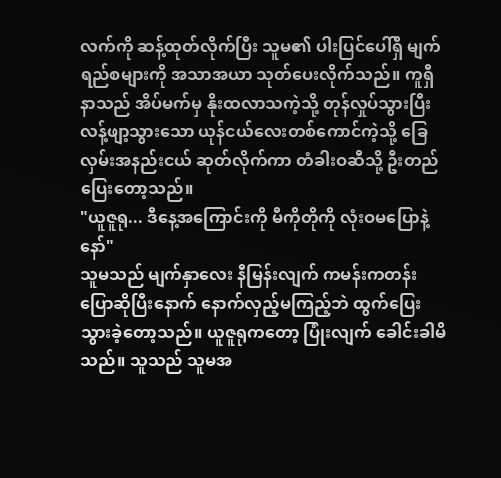လက်ကို ဆန့်ထုတ်လိုက်ပြီး သူမ၏ ပါးပြင်ပေါ်ရှိ မျက်ရည်စများကို အသာအယာ သုတ်ပေးလိုက်သည်။ ကူရှီနာသည် အိပ်မက်မှ နိုးထလာသကဲ့သို့ တုန်လှုပ်သွားပြီး လန့်ဖျာ့သွားသော ယုန်ငယ်လေးတစ်ကောင်ကဲ့သို့ ခြေလှမ်းအနည်းငယ် ဆုတ်လိုက်ကာ တံခါးဝဆီသို့ ဦးတည်ပြေးတော့သည်။
"ယူဇူရု... ဒီနေ့အကြောင်းကို မီကိုတိုကို လုံးဝမပြောနဲ့နော်"
သူမသည် မျက်နှာလေး နီမြန်းလျက် ကမန်းကတန်း ပြောဆိုပြီးနောက် နောက်လှည့်မကြည့်ဘဲ ထွက်ပြေးသွားခဲ့တော့သည်။ ယူဇူရုကတော့ ပြုံးလျက် ခေါင်းခါမိသည်။ သူသည် သူမအ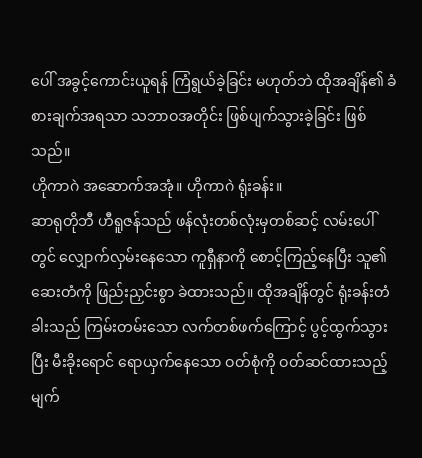ပေါ် အခွင့်ကောင်းယူရန် ကြံရွယ်ခဲ့ခြင်း မဟုတ်ဘဲ ထိုအချိန်၏ ခံစားချက်အရသာ သဘာဝအတိုင်း ဖြစ်ပျက်သွားခဲ့ခြင်း ဖြစ်သည်။
ဟိုကာဂဲ အဆောက်အအုံ။ ဟိုကာဂဲ ရုံးခန်း။
ဆာရုတိုဘီ ဟီရူဇန်သည် ဖန်လုံးတစ်လုံးမှတစ်ဆင့် လမ်းပေါ်တွင် လျှောက်လှမ်းနေသော ကူရှီနာကို စောင့်ကြည့်နေပြီး သူ၏ ဆေးတံကို ဖြည်းညှင်းစွာ ခဲထားသည်။ ထိုအချိန်တွင် ရုံးခန်းတံခါးသည် ကြမ်းတမ်းသော လက်တစ်ဖက်ကြောင့် ပွင့်ထွက်သွားပြီး မီးခိုးရောင် ရောယှက်နေသော ဝတ်စုံကို ဝတ်ဆင်ထားသည့် မျက်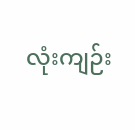လုံးကျဉ်း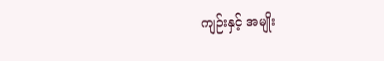ကျဉ်းနှင့် အမျိုး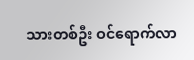သားတစ်ဦး ဝင်ရောက်လာ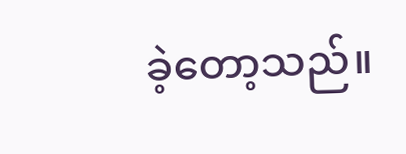ခဲ့တော့သည်။